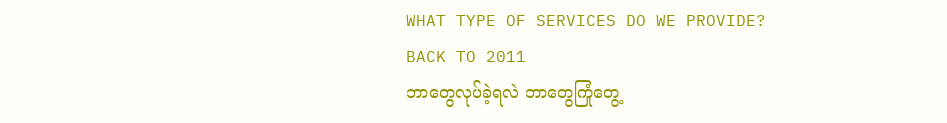WHAT TYPE OF SERVICES DO WE PROVIDE?
BACK TO 2011
ဘာတွေလုပ်ခဲ့ရလဲ ဘာတွေကြုံတွေ့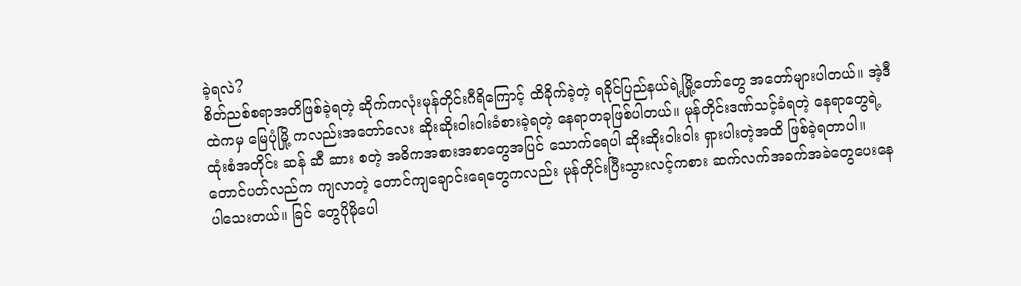ခဲ့ရလဲ?
စိတ်ညစ်စရာအတိဖြစ်ခဲ့ရတဲ့ ဆိုက်ကလုံးမုန်တိုင်းဂီရိကြောင့် ထိခိုက်ခဲ့တဲ့ ရခိုင်ပြည်နယ်ရဲ့မြို့တော်တွေ အတော်များပါတယ်။ အဲ့ဒီထဲကမှ မြေပုံမြို့ ကလည်းအတော်လေး ဆိုးဆိုးဝါးဝါးခံစားခဲ့ရတဲ့ နေရာတခုဖြစ်ပါတယ်။ မုန်တိုင်းဒဏ်သင့်ခံရတဲ့ နေရာတွေရဲ့ထုံးစံအတိုင်း ဆန် ဆီ ဆား စတဲ့ အဓိကအစားအစာတွေအပြင် သောက်ရေပါ ဆိုးဆိုးဝါးဝါး ရှားပါးတဲ့အထိ ဖြစ်ခဲ့ရတာပါ။ တောင်ပတ်လည်က ကျလာတဲ့ တောင်ကျချောင်းရေတွေကလည်း မုန်တိုင်းပြီးသွားလင့်ကစား ဆက်လက်အခက်အခဲတွေပေးနေပါသေးတယ်။ ခြင် တွေပိုမိုပေါ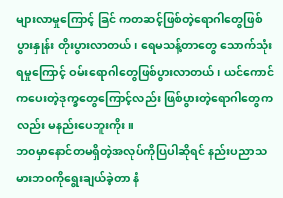များလာမှုကြောင့် ခြင် ကတဆင့်ဖြစ်တဲ့ရောဂါတွေဖြစ်ပွားနှုန်း တိုးပွားလာတယ်၊ ရေမသန့်တာတွေ သောက်သုံးရမှုကြောင့် ဝမ်းရောဂါတွေဖြစ်ပွားလာတယ်၊ ယင်ကောင် ကပေးတဲ့ဒုက္ခတွေကြောင့်လည်း ဖြစ်ပွားတဲ့ရောဂါတွေကလည်း မနည်းပေဘူးကိုး။
ဘ၀မှာနောင်တမရှိတဲ့အလုပ်ကိုပြပါဆိုရင် နည်းပညာသမားဘ၀ကိုရွေးချယ်ခဲ့တာ နံ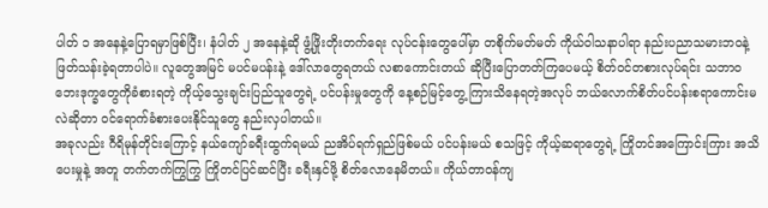ပါတ် ၁ အနေနဲ့ပြောရမှာဖြစ်ပြီး၊ နံပါတ် ၂ အနေနဲ့ဆို ဖွံ့ဖြိုးတိုးတက်ရေး လုပ်ငန်းတွေပေါ်မှာ တစိုက်မတ်မတ် ကိုယ်ဝါသနာပါရာ နည်းပညာသမားဘ၀နဲ့ဖြတ်သန်းခဲ့ရတာပါပဲ။ လူတွေအမြင် မပင်မပန်းနဲ့ ဒေါ်လာတွေရတယ် လစာကောင်းတယ် ဆိုပြီးပြောတတ်ကြပေမယ့် စိတ်ဝင်တစားလုပ်ရင်း သဘာ၀ဘေးဒုက္ခတွေကိုခံစားရတဲ့ ကိုယ့်သွေးချင်းပြည်သူတွေရဲ့ ပင်ပန်းမှုတွေကို နေ့စဉ်မြင့်တွေ့ ကြားသိနေရတဲ့အလုပ် ဘယ်လောက်စိတ်ပင်ပန်းစရာကောင်းမလဲဆိုတာ ဝင်ရောက်ခံစားပေးနိုင်သူတွေ နည်းလှပါတယ်။
အခုလည်း ဂီရိမုန်တိုင်းကြောင့် နယ်ကျော်ခရီးထွက်ရမယ် ညအိပ်ရက်ရှည်ဖြစ်မယ် ပင်ပန်းမယ် စသဖြင့် ကိုယ့်ဆရာတွေရဲ့ ကြိုတင်အကြောင်းကြား အသိပေးမှုနဲ့ အတူ တက်တက်ကြွကြွ ကြိုတင်ပြင်ဆင်ပြီး ခရီးနှင်ဖို့ စိတ်လောနေမိတယ်။ ကိုယ်တာဝန်ကျ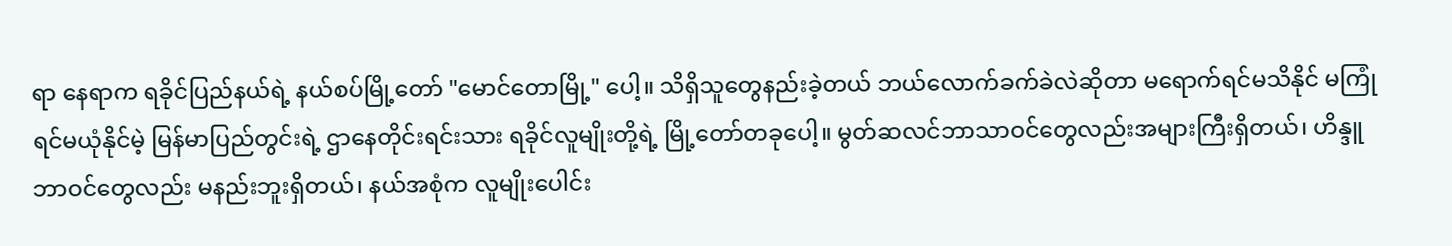ရာ နေရာက ရခိုင်ပြည်နယ်ရဲ့ နယ်စပ်မြို့တော် "မောင်တောမြို့" ပေါ့။ သိရှိသူတွေနည်းခဲ့တယ် ဘယ်လောက်ခက်ခဲလဲဆိုတာ မရောက်ရင်မသိနိုင် မကြုံရင်မယုံနိုင်မဲ့ မြန်မာပြည်တွင်းရဲ့ ဌာနေတိုင်းရင်းသား ရခိုင်လူမျိုးတို့ရဲ့ မြို့တော်တခုပေါ့။ မွတ်ဆလင်ဘာသာဝင်တွေလည်းအများကြီးရှိတယ်၊ ဟိန္ဒူဘာဝင်တွေလည်း မနည်းဘူးရှိတယ်၊ နယ်အစုံက လူမျိုးပေါင်း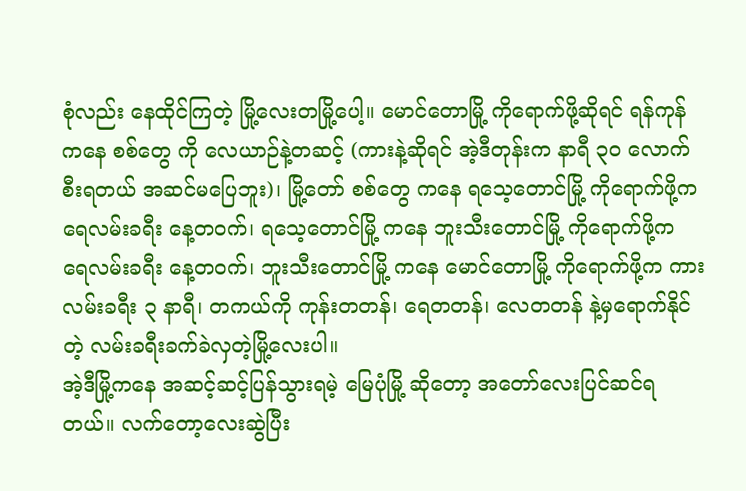စုံလည်း နေထိုင်ကြတဲ့ မြို့လေးတမြို့ပေါ့။ မောင်တောမြို့ ကိုရောက်ဖို့ဆိုရင် ရန်ကုန် ကနေ စစ်တွေ ကို လေယာဉ်နဲ့တဆင့် (ကားနဲ့ဆိုရင် အဲ့ဒီတုန်းက နာရီ ၃၀ လောက်စီးရတယ် အဆင်မပြေဘူး)၊ မြို့တော် စစ်တွေ ကနေ ရသေ့တောင်မြို့ ကိုရောက်ဖို့က ရေလမ်းခရီး နေ့တဝက်၊ ရသေ့တောင်မြို့ ကနေ ဘူးသီးတောင်မြို့ ကိုရောက်ဖို့က ရေလမ်းခရီး နေ့တဝက်၊ ဘူးသီးတောင်မြို့ ကနေ မောင်တောမြို့ ကိုရောက်ဖို့က ကားလမ်းခရီး ၃ နာရီ၊ တကယ်ကို ကုန်းတတန်၊ ရေတတန်၊ လေတတန် နဲ့မှရောက်နိုင်တဲ့ လမ်းခရီးခက်ခဲလှတဲ့မြို့လေးပါ။
အဲ့ဒီမြို့ကနေ အဆင့်ဆင့်ပြန်သွားရမဲ့ မြေပုံမြို့ ဆိုတော့ အတော်လေးပြင်ဆင်ရတယ်။ လက်တော့လေးဆွဲပြီး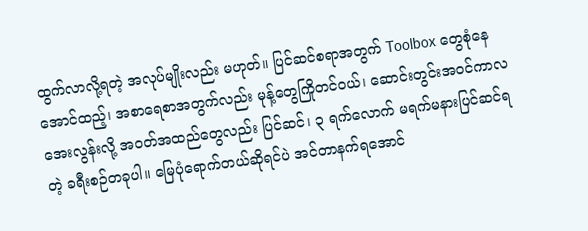ထွက်လာလို့ရတဲ့ အလုပ်မျိုးလည်း မဟုတ်။ ပြင်ဆင်စရာအတွက် Toolbox တွေစုံနေအောင်ထည့်၊ အစာရေစာအတွက်လည်း မုန့်တွေကြိုတင်ဝယ်၊ ဆောင်းတွင်းအဝင်ကာလ အေးလွန်းလို့ အဝတ်အထည်တွေလည်း ပြင်ဆင်၊ ၃ ရက်လောက် မရက်မနားပြင်ဆင်ရတဲ့ ခရီးစဉ်တခုပါ။ မြေပုံရောက်တယ်ဆိုရင်ပဲ အင်တာနက်ရအောင်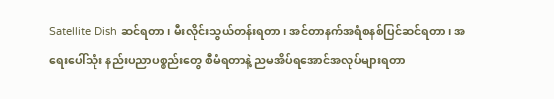Satellite Dish ဆင်ရတာ၊ မီးလိုင်းသွယ်တန်းရတာ၊ အင်တာနက်အရံစနစ်ပြင်ဆင်ရတာ၊ အရေးပေါ်သုံး နည်းပညာပစ္စည်းတွေ စီမံရတာနဲ့ ညမအိပ်ရအောင်အလုပ်များရတာ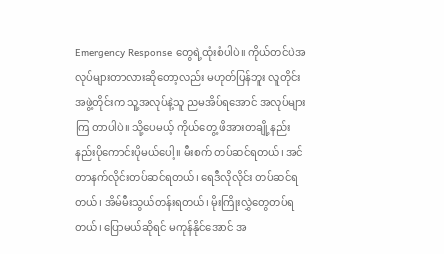Emergency Response တွေရဲ့ထုံးစံပါပဲ။ ကိုယ်တင်ပဲအလုပ်များတာလားဆိုတော့လည်း မဟုတ်ပြန်ဘူး လူတိုင်းအဖွဲ့တိုင်းက သူ့အလုပ်နဲ့သူ ညမအိပ်ရအောင် အလုပ်များကြ တာပါပဲ။ သို့ပေမယ့် ကိုယ်တွေ့ ဖိအားတချို့နည်းနည်းပိုကောင်းပိုမယ်ပေါ့။ မီးစက် တပ်ဆင်ရတယ်၊ အင်တာနက်လိုင်းတပ်ဆင်ရတယ်၊ ရေဒီလိုလိုင်း တပ်ဆင်ရတယ်၊ အိမ်မီးသွယ်တန်းရတယ်၊ မိုးကြိုးလွှဲတွေတပ်ရတယ်၊ ပြောမယ်ဆိုရင် မကုန်နိုင်အောင် အ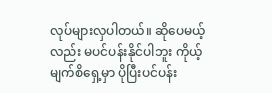လုပ်များလှပါတယ်။ ဆိုပေမယ့်လည်း မပင်ပန်းနိုင်ပါဘူး ကိုယ့်မျက်စိရှေ့မှာ ပိုပြီးပင်ပန်း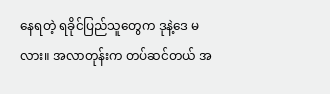နေရတဲ့ ရခိုင်ပြည်သူတွေက ဒုနဲ့ဒေ မလား။ အလာတုန်းက တပ်ဆင်တယ် အ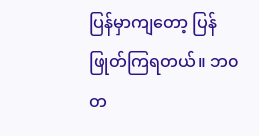ပြန်မှာကျတော့ ပြန်ဖြုတ်ကြရတယ်။ ဘ၀တ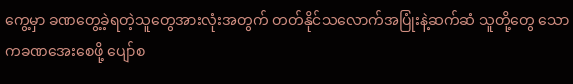ကွေ့မှာ ခဏတွေ့ခဲ့ရတဲ့သူတွေအားလုံးအတွက် တတ်နိုင်သလောက်အပြုံးနဲ့ဆက်ဆံ သူတို့တွေ သောကခဏအေးစေဖို့ ပျော်စ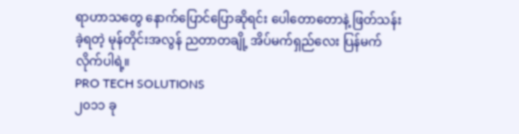ရာဟာသတွေ နောက်ပြောင်ပြောဆိုရင်း ပေါတောတောနဲ့ ဖြတ်သန်းခဲ့ရတဲ့ မုန်တိုင်းအလွန် ညတာတချို့ အိပ်မက်ရှည်လေး ပြန်မက်လိုက်ပါရဲ့။
PRO TECH SOLUTIONS
၂၀၁၁ ခု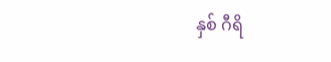နှစ် ဂီရိ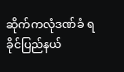ဆိုက်ကလုံဒဏ်ခံ ရခိုင်ပြည်နယ်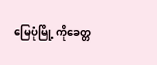မြေပုံမြို့ ကိုခေတ္တ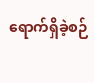ရောက်ရှိခဲ့စဉ်